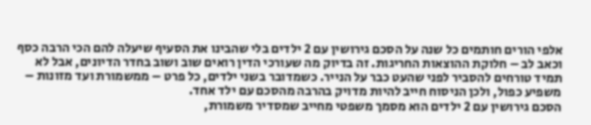אלפי הורים חותמים כל שנה על הסכם גירושין עם 2 ילדים בלי שהבינו את הסעיף שיעלה להם הכי הרבה כסף וכאב לב – חלוקת ההוצאות החריגות. זה בדיוק מה שעורכי הדין רואים שוב ושוב בחדר הדיונים, אבל לא תמיד טורחים להסביר לפני שהעט כבר על הנייר. כשמדובר בשני ילדים, כל פרט – ממשמורת ועד מזונות – משפיע כפול, ולכן הניסוח חייב להיות מדויק בהרבה מהסכם עם ילד אחד.
הסכם גירושין עם 2 ילדים הוא מסמך משפטי מחייב שמסדיר משמורת,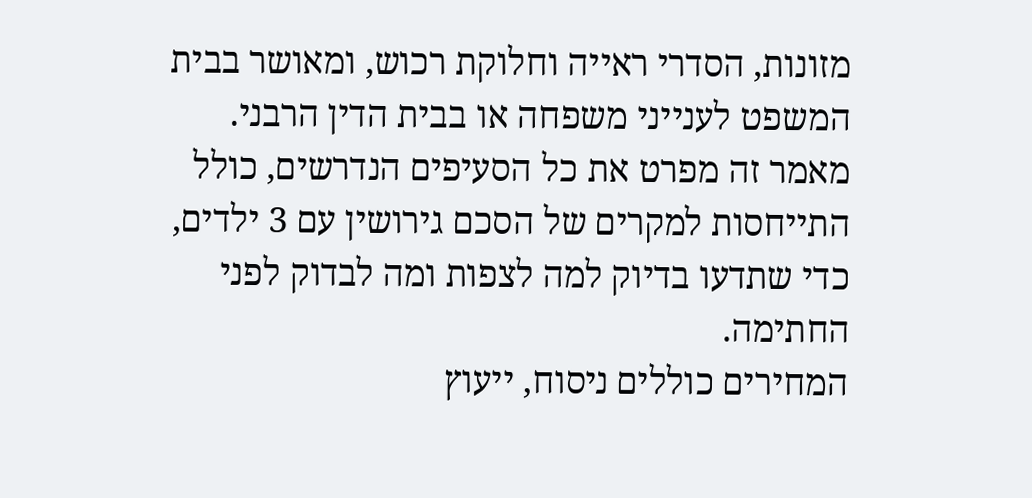מזונות, הסדרי ראייה וחלוקת רכוש, ומאושר בבית המשפט לענייני משפחה או בבית הדין הרבני. מאמר זה מפרט את כל הסעיפים הנדרשים, כולל התייחסות למקרים של הסכם גירושין עם 3 ילדים, כדי שתדעו בדיוק למה לצפות ומה לבדוק לפני החתימה.
המחירים כוללים ניסוח, ייעוץ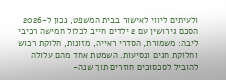ולעיתים ליווי לאישור בבית המשפט, נכון ל-2026
הסכם גירושין עם 2 ילדים חייב לכלול חמישה רכיבי ליבה: משמורת, הסדרי ראייה, מזונות, חלוקת רכוש וחלוקת חגים ונסיעות. השמטת אחד מהם עלולה להוביל לסכסוכים חוזרים תוך שנה-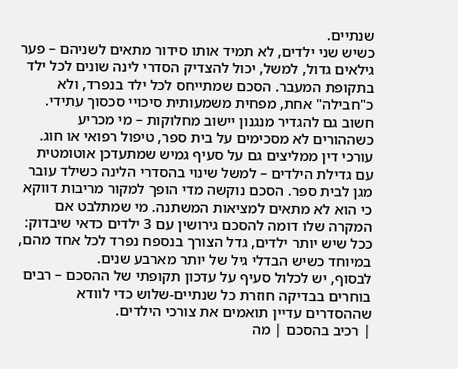שנתיים.
כשיש שני ילדים, לא תמיד אותו סידור מתאים לשניהם – פער גילאים גדול, למשל, יכול להצדיק הסדרי לינה שונים לכל ילד בתקופת המעבר. הסכם שמתייחס לכל ילד בנפרד, ולא כ"חבילה" אחת, מפחית משמעותית סיכויי סכסוך עתידי. חשוב גם להגדיר מנגנון יישוב מחלוקות – מי מכריע כשההורים לא מסכימים על בית ספר, טיפול רפואי או חוג.
עורכי דין ממליצים גם על סעיף גמיש שמתעדכן אוטומטית עם גדילת הילדים – למשל שינוי בהסדרי הלינה כשילד עובר מגן לבית ספר. הסכם נוקשה מדי הופך למקור מריבות דווקא כי הוא לא מתאים למציאות המשתנה. מי שמתלבט אם המקרה שלו דומה להסכם גירושין עם 3 ילדים כדאי שיבדוק: ככל שיש יותר ילדים, גדל הצורך בנספח נפרד לכל אחד מהם, במיוחד כשיש הבדלי גיל של יותר מארבע שנים.
לבסוף, יש לכלול סעיף על עדכון תקופתי של ההסכם – רבים בוחרים בבדיקה חוזרת כל שנתיים-שלוש כדי לוודא שההסדרים עדיין תואמים את צורכי הילדים.
| רכיב בהסכם | מה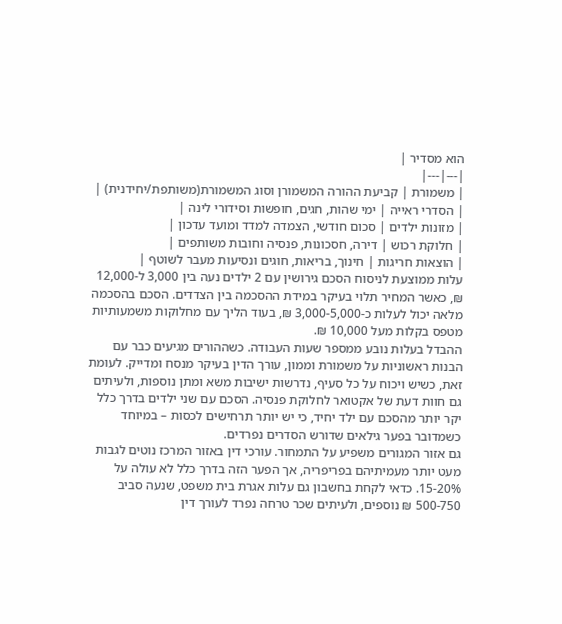הוא מסדיר |
|---|---|
| משמורת | קביעת ההורה המשמורן וסוג המשמורת(משותפת/יחידנית) |
| הסדרי ראייה | ימי שהות, חגים, חופשות וסידורי לינה |
| מזונות ילדים | סכום חודשי, הצמדה למדד ומועד עדכון |
| חלוקת רכוש | דירה, חסכונות, פנסיה וחובות משותפים |
| הוצאות חריגות | חינוך, בריאות, חוגים ונסיעות מעבר לשוטף |
עלות ממוצעת לניסוח הסכם גירושין עם 2 ילדים נעה בין 3,000 ל-12,000 ₪, כאשר המחיר תלוי בעיקר במידת ההסכמה בין הצדדים. הסכם בהסכמה מלאה יכול לעלות כ-3,000-5,000 ₪, בעוד הליך עם מחלוקות משמעותיות מטפס בקלות מעל 10,000 ₪.
ההבדל בעלות נובע ממספר שעות העבודה. כשההורים מגיעים כבר עם הבנות ראשוניות על משמורת וממון, עורך הדין בעיקר מנסח ומדייק. לעומת זאת, כשיש ויכוח על כל סעיף, נדרשות ישיבות משא ומתן נוספות, ולעיתים גם חוות דעת של אקטואר לחלוקת פנסיה. הסכם עם שני ילדים בדרך כלל יקר יותר מהסכם עם ילד יחיד, כי יש יותר תרחישים לכסות – במיוחד כשמדובר בפער גילאים שדורש הסדרים נפרדים.
גם אזור המגורים משפיע על התמחור. עורכי דין באזור המרכז נוטים לגבות מעט יותר מעמיתיהם בפריפריה, אך הפער הזה בדרך כלל לא עולה על 15-20%. כדאי לקחת בחשבון גם עלות אגרת בית משפט, שנעה סביב 500-750 ₪ נוספים, ולעיתים שכר טרחה נפרד לעורך דין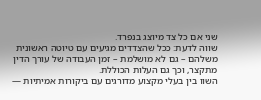שני אם כל צד מיוצג בנפרד.
שווה לדעת: ככל שהצדדים מגיעים עם טיוטה ראשונית משלהם – גם לא מושלמת – זמן העבודה של עורך הדין מתקצר, וכך גם העלות הכוללת.
השוו בין בעלי מקצוע מדורגים עם ביקורות אמיתיות —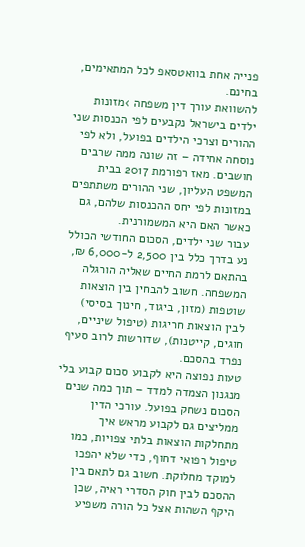פנייה אחת בוואטסאפ לכל המתאימים, בחינם.
להשוואת עורך דין משפחה ›מזונות ילדים בישראל נקבעים לפי הכנסות שני ההורים וצרכי הילדים בפועל, ולא לפי נוסחה אחידה – זה שונה ממה שרבים חושבים. מאז רפורמת 2017 בבית המשפט העליון, שני ההורים משתתפים במזונות לפי יחס ההכנסות שלהם, גם כאשר האם היא המשמורנית.
עבור שני ילדים, הסכום החודשי הכולל נע בדרך כלל בין 2,500 ל-6,000 ₪, בהתאם לרמת החיים שאליה הורגלה המשפחה. חשוב להבחין בין הוצאות שוטפות (מזון, ביגוד, חינוך בסיסי) לבין הוצאות חריגות (טיפול שיניים, חוגים, קייטנות), שדורשות לרוב סעיף נפרד בהסכם.
טעות נפוצה היא לקבוע סכום קבוע בלי מנגנון הצמדה למדד – תוך כמה שנים הסכום נשחק בפועל. עורכי הדין ממליצים גם לקבוע מראש איך מתחלקות הוצאות בלתי צפויות, כמו טיפול רפואי דחוף, כדי שלא יהפכו למוקד מחלוקת. חשוב גם לתאם בין ההסכם לבין חוק הסדרי ראיה, שכן היקף השהות אצל כל הורה משפיע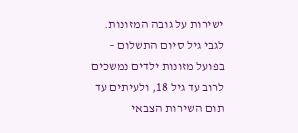ישירות על גובה המזונות.
לגבי גיל סיום התשלום – בפועל מזונות ילדים נמשכים לרוב עד גיל 18, ולעיתים עד תום השירות הצבאי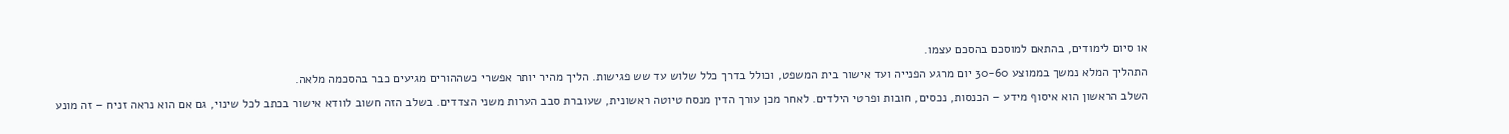או סיום לימודים, בהתאם למוסכם בהסכם עצמו.
התהליך המלא נמשך בממוצע 30-60 יום מרגע הפנייה ועד אישור בית המשפט, וכולל בדרך כלל שלוש עד שש פגישות. הליך מהיר יותר אפשרי כשההורים מגיעים כבר בהסכמה מלאה.
השלב הראשון הוא איסוף מידע – הכנסות, נכסים, חובות ופרטי הילדים. לאחר מכן עורך הדין מנסח טיוטה ראשונית, שעוברת סבב הערות משני הצדדים. בשלב הזה חשוב לוודא אישור בכתב לכל שינוי, גם אם הוא נראה זניח – זה מונע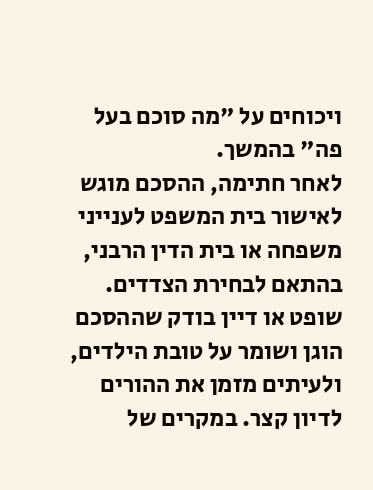ויכוחים על "מה סוכם בעל פה" בהמשך.
לאחר חתימה, ההסכם מוגש לאישור בית המשפט לענייני משפחה או בית הדין הרבני, בהתאם לבחירת הצדדים. שופט או דיין בודק שההסכם הוגן ושומר על טובת הילדים, ולעיתים מזמן את ההורים לדיון קצר. במקרים של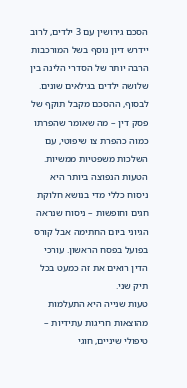הסכם גירושין עם 3 ילדים, לרוב יידרש דיון נוסף בשל המורכבות הרבה יותר של הסדרי הלינה בין שלושה ילדים בגילאים שונים.
לבסוף, ההסכם מקבל תוקף של פסק דין – מה שאומר שהפרתו כמוה כהפרת צו שיפוטי, עם השלכות משפטיות ממשיות.
הטעות הנפוצה ביותר היא ניסוח כללי מדי בנושא חלוקת חגים וחופשות – ניסוח שנראה הגיוני ביום החתימה אבל קורס בפועל בפסח הראשון. עורכי הדין רואים את זה כמעט בכל תיק שני.
טעות שנייה היא התעלמות מהוצאות חריגות עתידיות – טיפולי שיניים, חוגי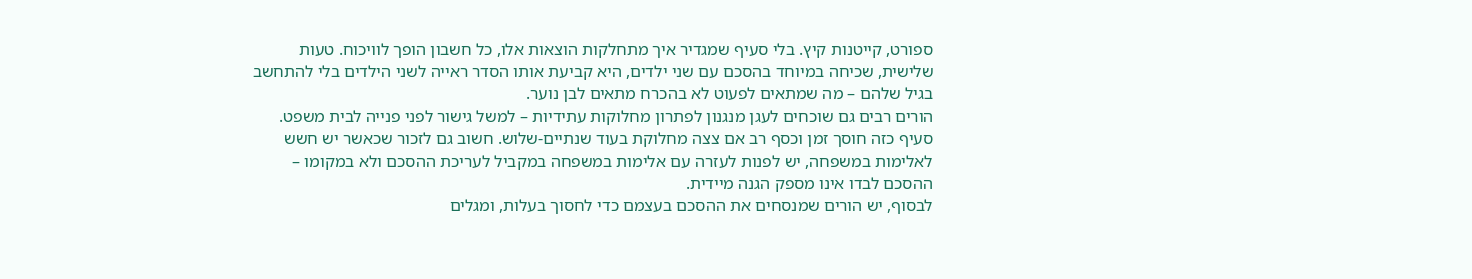ספורט, קייטנות קיץ. בלי סעיף שמגדיר איך מתחלקות הוצאות אלו, כל חשבון הופך לוויכוח. טעות שלישית, שכיחה במיוחד בהסכם עם שני ילדים, היא קביעת אותו הסדר ראייה לשני הילדים בלי להתחשב בגיל שלהם – מה שמתאים לפעוט לא בהכרח מתאים לבן נוער.
הורים רבים גם שוכחים לעגן מנגנון לפתרון מחלוקות עתידיות – למשל גישור לפני פנייה לבית משפט. סעיף כזה חוסך זמן וכסף רב אם צצה מחלוקת בעוד שנתיים-שלוש. חשוב גם לזכור שכאשר יש חשש לאלימות במשפחה, יש לפנות לעזרה עם אלימות במשפחה במקביל לעריכת ההסכם ולא במקומו – ההסכם לבדו אינו מספק הגנה מיידית.
לבסוף, יש הורים שמנסחים את ההסכם בעצמם כדי לחסוך בעלות, ומגלים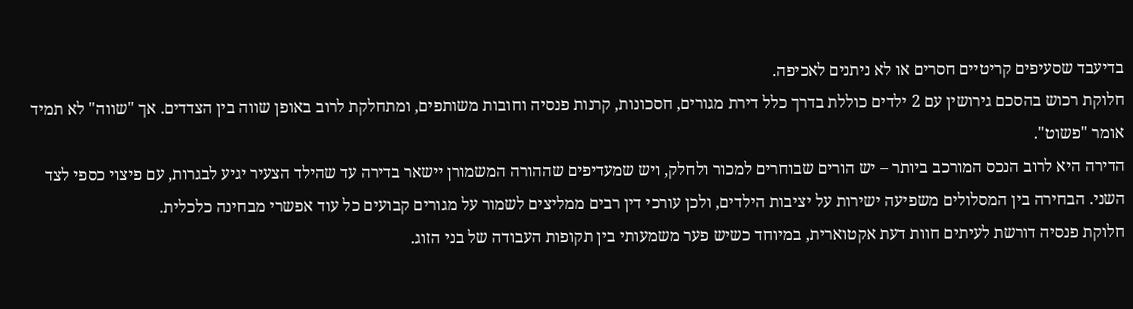בדיעבד שסעיפים קריטיים חסרים או לא ניתנים לאכיפה.
חלוקת רכוש בהסכם גירושין עם 2 ילדים כוללת בדרך כלל דירת מגורים, חסכונות, קרנות פנסיה וחובות משותפים, ומתחלקת לרוב באופן שווה בין הצדדים. אך "שווה" לא תמיד אומר "פשוט".
הדירה היא לרוב הנכס המורכב ביותר – יש הורים שבוחרים למכור ולחלק, ויש שמעדיפים שההורה המשמורן יישאר בדירה עד שהילד הצעיר יגיע לבגרות, עם פיצוי כספי לצד השני. הבחירה בין המסלולים משפיעה ישירות על יציבות הילדים, ולכן עורכי דין רבים ממליצים לשמור על מגורים קבועים כל עוד אפשרי מבחינה כלכלית.
חלוקת פנסיה דורשת לעיתים חוות דעת אקטוארית, במיוחד כשיש פער משמעותי בין תקופות העבודה של בני הזוג.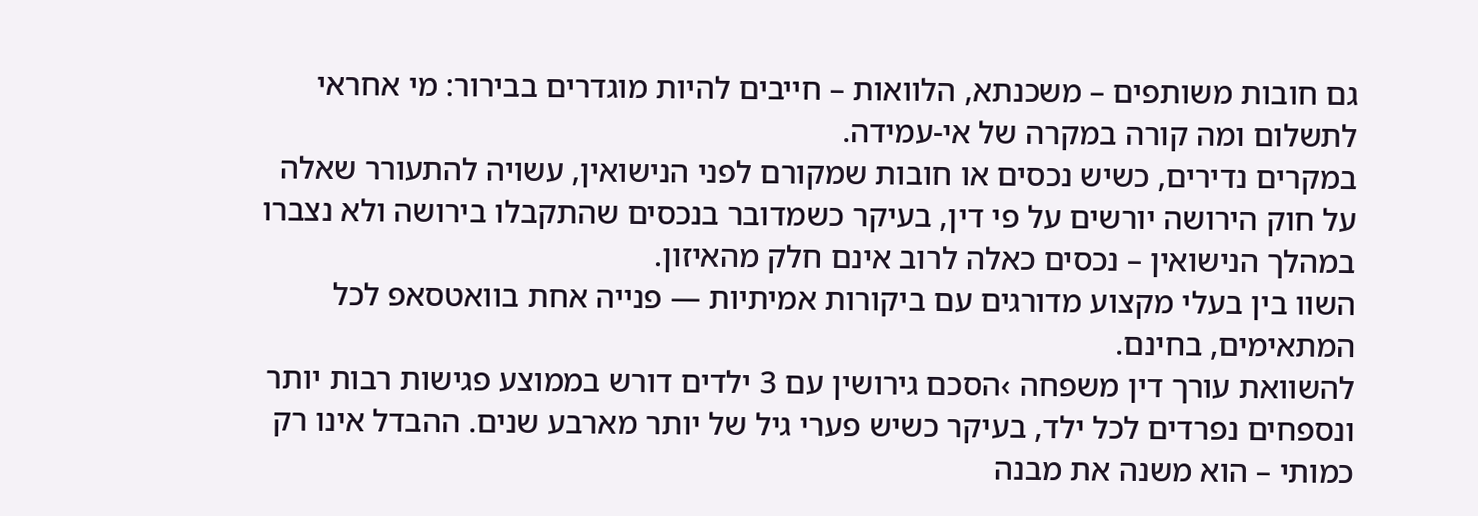גם חובות משותפים – משכנתא, הלוואות – חייבים להיות מוגדרים בבירור: מי אחראי לתשלום ומה קורה במקרה של אי-עמידה.
במקרים נדירים, כשיש נכסים או חובות שמקורם לפני הנישואין, עשויה להתעורר שאלה על חוק הירושה יורשים על פי דין, בעיקר כשמדובר בנכסים שהתקבלו בירושה ולא נצברו במהלך הנישואין – נכסים כאלה לרוב אינם חלק מהאיזון.
השוו בין בעלי מקצוע מדורגים עם ביקורות אמיתיות — פנייה אחת בוואטסאפ לכל המתאימים, בחינם.
להשוואת עורך דין משפחה ›הסכם גירושין עם 3 ילדים דורש בממוצע פגישות רבות יותר ונספחים נפרדים לכל ילד, בעיקר כשיש פערי גיל של יותר מארבע שנים. ההבדל אינו רק כמותי – הוא משנה את מבנה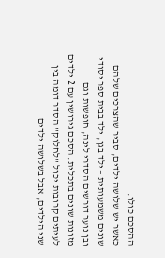ההסכם כולו.
כאשר יש שלושה ילדים, סביר שהצרכים שלהם שונים משמעותית – ילד בגן, ילד בבית ספר יסודי ובן נוער דורשים הסדרי לינה, חופשות וגם מזונות שונים בתכלית. הסכם גירושין עם 2 ילדים לעיתים קרובות יכול "לחלוק" הסדר דומה בין שני הילדים, אבל בשלושה ילדים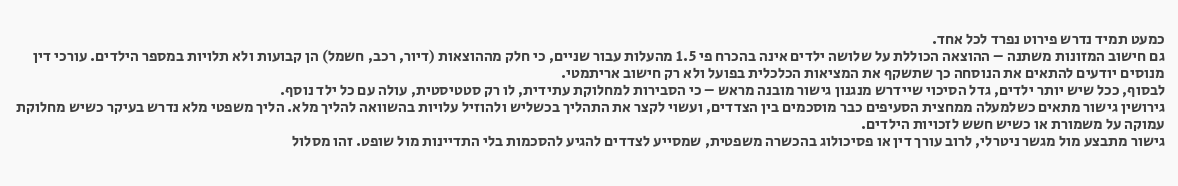כמעט תמיד נדרש פירוט נפרד לכל אחד.
גם חישוב המזונות משתנה – ההוצאה הכוללת על שלושה ילדים אינה בהכרח פי 1.5 מהעלות עבור שניים, כי חלק מההוצאות (דיור, רכב, חשמל) הן קבועות ולא תלויות במספר הילדים. עורכי דין מנוסים יודעים להתאים את הנוסחה כך שתשקף את המציאות הכלכלית בפועל ולא רק חישוב אריתמטי.
לבסוף, ככל שיש יותר ילדים, גדל הסיכוי שיידרש מנגנון גישור מובנה מראש – כי הסבירות למחלוקת עתידית, לו רק סטטיסטית, עולה עם כל ילד נוסף.
גירושין גישור מתאים כשלמעלה ממחצית הסעיפים כבר מוסכמים בין הצדדים, ועשוי לקצר את התהליך בכשליש ולהוזיל עלויות בהשוואה להליך מלא. הליך משפטי מלא נדרש בעיקר כשיש מחלוקת עמוקה על משמורת או כשיש חשש לזכויות הילדים.
גישור מתבצע מול מגשר ניטרלי, לרוב עורך דין או פסיכולוג בהכשרה משפטית, שמסייע לצדדים להגיע להסכמות בלי התדיינות מול שופט. זהו מסלול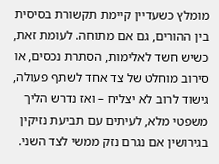מומלץ כשעדיין קיימת תקשורת בסיסית בין ההורים, גם אם מתוחה. לעומת זאת, כשיש חשד לאלימות, הסתרת נכסים, או סירוב מוחלט של צד אחד לשתף פעולה, גישוד לרוב לא יצליח – ואז נדרש הליך משפטי מלא, לעיתים עם תביעת נזיקין בגירושין אם נגרם נזק ממשי לצד השני.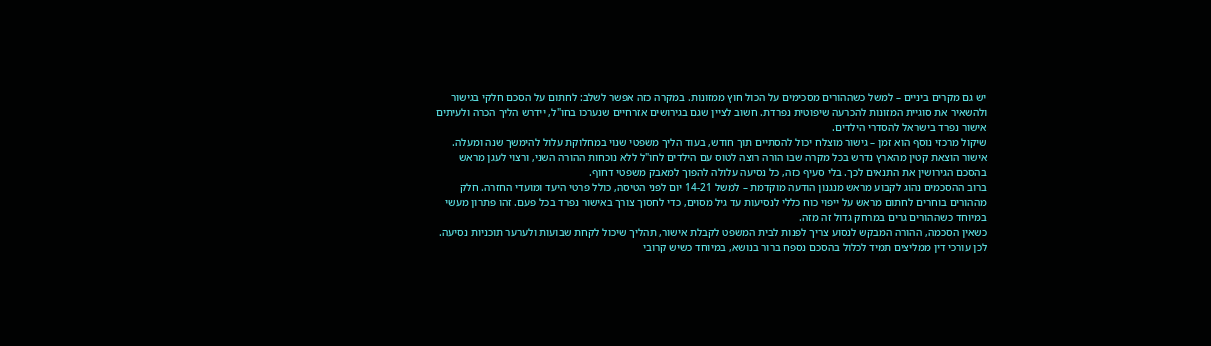יש גם מקרים ביניים – למשל כשההורים מסכימים על הכול חוץ ממזונות. במקרה כזה אפשר לשלב: לחתום על הסכם חלקי בגישור ולהשאיר את סוגיית המזונות להכרעה שיפוטית נפרדת. חשוב לציין שגם בגירושים אזרחיים שנערכו בחו"ל, יידרש הליך הכרה ולעיתים אישור נפרד בישראל להסדרי הילדים.
שיקול מרכזי נוסף הוא זמן – גישור מוצלח יכול להסתיים תוך חודש, בעוד הליך משפטי שנוי במחלוקת עלול להימשך שנה ומעלה.
אישור הוצאת קטין מהארץ נדרש בכל מקרה שבו הורה רוצה לטוס עם הילדים לחו"ל ללא נוכחות ההורה השני, ורצוי לעגן מראש בהסכם הגירושין את התנאים לכך. בלי סעיף כזה, כל נסיעה עלולה להפוך למאבק משפטי דחוף.
ברוב ההסכמים נהוג לקבוע מראש מנגנון הודעה מוקדמת – למשל 14-21 יום לפני הטיסה, כולל פרטי היעד ומועדי החזרה. חלק מההורים בוחרים לחתום מראש על ייפוי כוח כללי לנסיעות עד גיל מסוים, כדי לחסוך צורך באישור נפרד בכל פעם. זהו פתרון מעשי במיוחד כשההורים גרים במרחק גדול זה מזה.
כשאין הסכמה, ההורה המבקש לנסוע צריך לפנות לבית המשפט לקבלת אישור, תהליך שיכול לקחת שבועות ולערער תוכניות נסיעה. לכן עורכי דין ממליצים תמיד לכלול בהסכם נספח ברור בנושא, במיוחד כשיש קרובי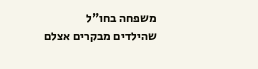משפחה בחו"ל שהילדים מבקרים אצלם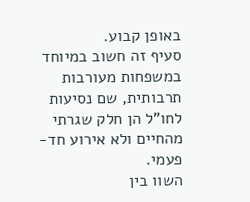באופן קבוע.
סעיף זה חשוב במיוחד במשפחות מעורבות תרבותית, שם נסיעות לחו"ל הן חלק שגרתי מהחיים ולא אירוע חד-פעמי.
השוו בין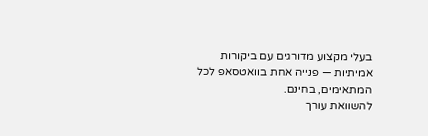בעלי מקצוע מדורגים עם ביקורות אמיתיות — פנייה אחת בוואטסאפ לכל המתאימים, בחינם.
להשוואת עורך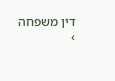דין משפחה ›